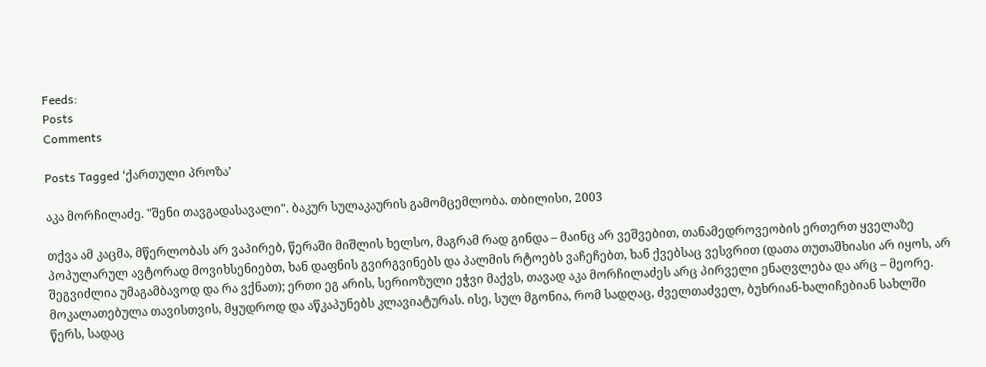Feeds:
Posts
Comments

Posts Tagged ‘ქართული პროზა’

აკა მორჩილაძე. "შენი თავგადასავალი". ბაკურ სულაკაურის გამომცემლობა. თბილისი, 2003

თქვა ამ კაცმა, მწერლობას არ ვაპირებ, წერაში მიშლის ხელსო, მაგრამ რად გინდა – მაინც არ ვეშვებით, თანამედროვეობის ერთერთ ყველაზე პოპულარულ ავტორად მოვიხსენიებთ, ხან დაფნის გვირგვინებს და პალმის რტოებს ვაჩეჩებთ, ხან ქვებსაც ვესვრით (დათა თუთაშხიასი არ იყოს, არ შეგვიძლია უმაგამბავოდ და რა ვქნათ); ერთი ეგ არის, სერიოზული ეჭვი მაქვს, თავად აკა მორჩილაძეს არც პირველი ენაღვლება და არც – მეორე. მოკალათებულა თავისთვის, მყუდროდ და აწკაპუნებს კლავიატურას. ისე, სულ მგონია, რომ სადღაც, ძველთაძველ, ბუხრიან-ხალიჩებიან სახლში წერს, სადაც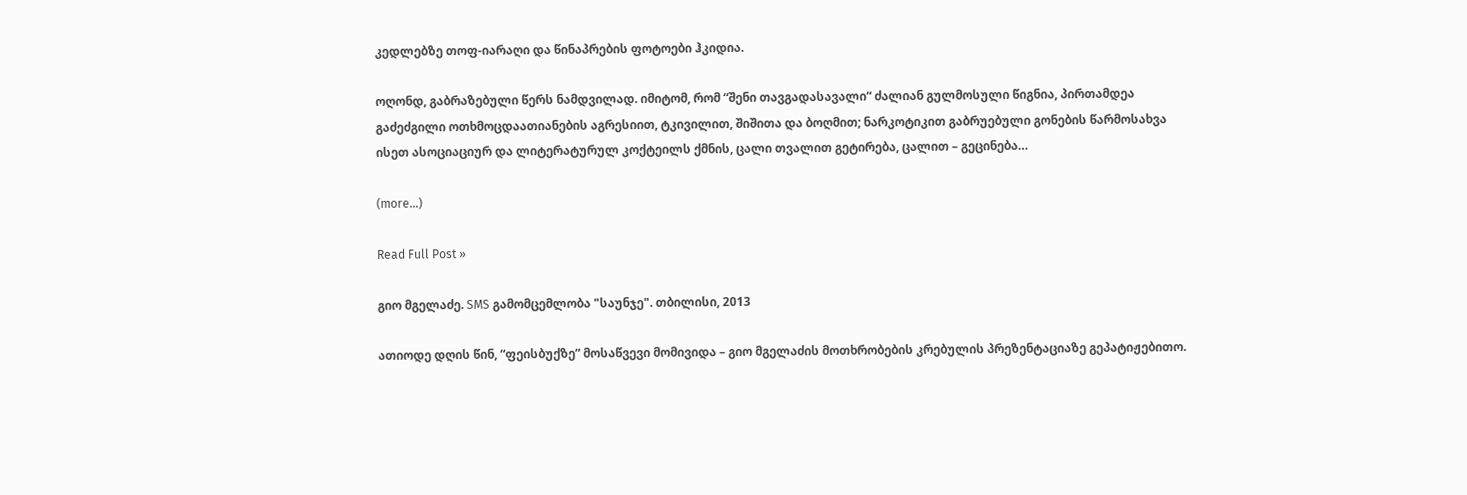კედლებზე თოფ-იარაღი და წინაპრების ფოტოები ჰკიდია.

ოღონდ, გაბრაზებული წერს ნამდვილად. იმიტომ, რომ “შენი თავგადასავალი“ ძალიან გულმოსული წიგნია, პირთამდეა გაძეძგილი ოთხმოცდაათიანების აგრესიით, ტკივილით, შიშითა და ბოღმით; ნარკოტიკით გაბრუებული გონების წარმოსახვა ისეთ ასოციაციურ და ლიტერატურულ კოქტეილს ქმნის, ცალი თვალით გეტირება, ცალით – გეცინება…

(more…)

Read Full Post »

გიო მგელაძე. SMS გამომცემლობა "საუნჯე". თბილისი, 2013

ათიოდე დღის წინ, “ფეისბუქზე” მოსაწვევი მომივიდა – გიო მგელაძის მოთხრობების კრებულის პრეზენტაციაზე გეპატიჟებითო.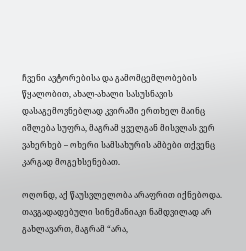ჩვენი ავტორებისა და გამომცემლობების წყალობით, ახალ-ახალი სასუსნავის დასაგემოვნებლად კვირაში ერთხელ მაინც იშლება სუფრა, მაგრამ ყველგან მისვლას ვერ ვახერხებ – ოხერი სამსახურის ამბები თქვენც კარგად მოგეხსენებათ.

ოღონდ, აქ წაუსვლელობა არაფრით იქნებოდა. თავგადადებული სინემანიაკი ნამდვილად არ გახლავართ, მაგრამ “არა,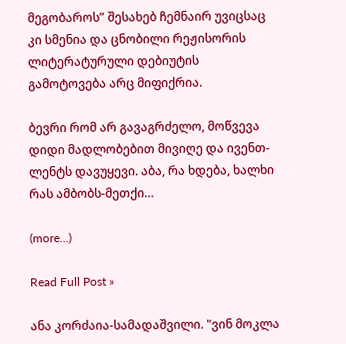მეგობაროს” შესახებ ჩემნაირ უვიცსაც კი სმენია და ცნობილი რეჟისორის ლიტერატურული დებიუტის გამოტოვება არც მიფიქრია.

ბევრი რომ არ გავაგრძელო, მოწვევა დიდი მადლობებით მივიღე და ივენთ-ლენტს დავუყევი. აბა, რა ხდება, ხალხი რას ამბობს-მეთქი…

(more…)

Read Full Post »

ანა კორძაია-სამადაშვილი. "ვინ მოკლა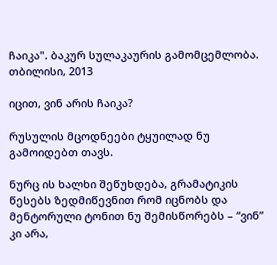ჩაიკა". ბაკურ სულაკაურის გამომცემლობა. თბილისი, 2013

იცით, ვინ არის ჩაიკა?

რუსულის მცოდნეები ტყუილად ნუ გამოიდებთ თავს.

ნურც ის ხალხი შეწუხდება, გრამატიკის წესებს ზედმიწევნით რომ იცნობს და მენტორული ტონით ნუ შემისწორებს – “ვინ” კი არა,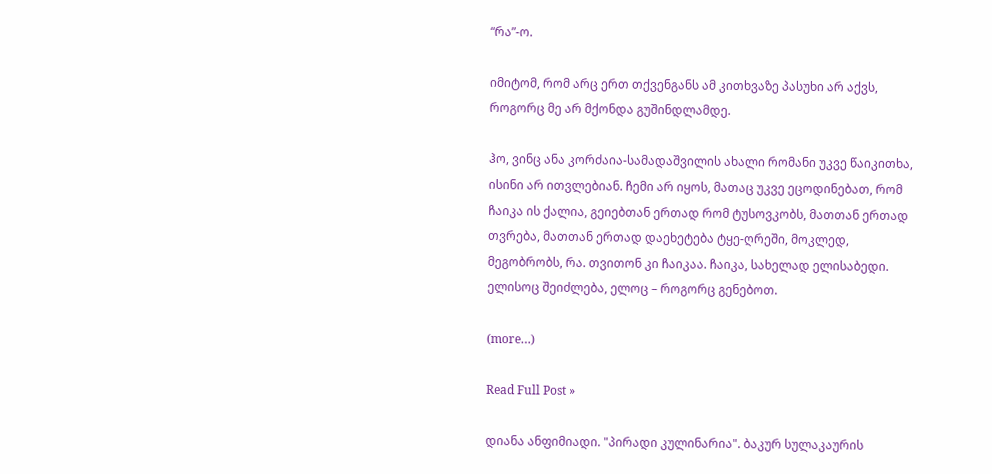“რა”-ო.

იმიტომ, რომ არც ერთ თქვენგანს ამ კითხვაზე პასუხი არ აქვს, როგორც მე არ მქონდა გუშინდლამდე.

ჰო, ვინც ანა კორძაია-სამადაშვილის ახალი რომანი უკვე წაიკითხა, ისინი არ ითვლებიან. ჩემი არ იყოს, მათაც უკვე ეცოდინებათ, რომ ჩაიკა ის ქალია, გეიებთან ერთად რომ ტუსოვკობს, მათთან ერთად თვრება, მათთან ერთად დაეხეტება ტყე-ღრეში, მოკლედ, მეგობრობს, რა. თვითონ კი ჩაიკაა. ჩაიკა, სახელად ელისაბედი. ელისოც შეიძლება, ელოც – როგორც გენებოთ.

(more…)

Read Full Post »

დიანა ანფიმიადი. "პირადი კულინარია". ბაკურ სულაკაურის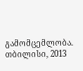გამომცემლობა. თბილისი, 2013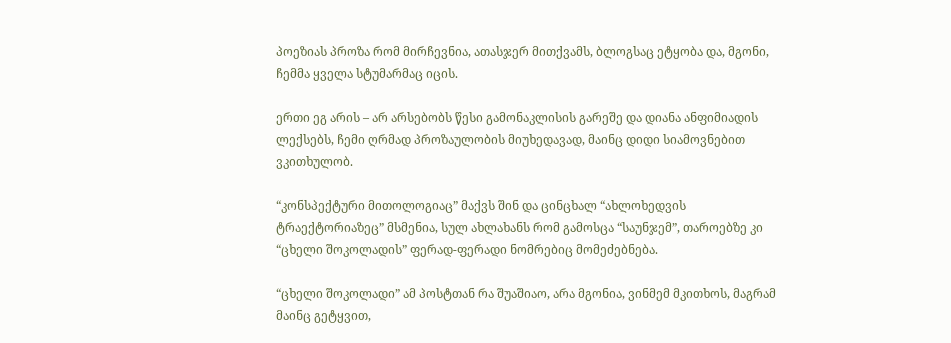პოეზიას პროზა რომ მირჩევნია, ათასჯერ მითქვამს, ბლოგსაც ეტყობა და, მგონი, ჩემმა ყველა სტუმარმაც იცის.

ერთი ეგ არის – არ არსებობს წესი გამონაკლისის გარეშე და დიანა ანფიმიადის ლექსებს, ჩემი ღრმად პროზაულობის მიუხედავად, მაინც დიდი სიამოვნებით ვკითხულობ.

“კონსპექტური მითოლოგიაც” მაქვს შინ და ცინცხალ “ახლოხედვის ტრაექტორიაზეც” მსმენია, სულ ახლახანს რომ გამოსცა “საუნჯემ”, თაროებზე კი “ცხელი შოკოლადის” ფერად-ფერადი ნომრებიც მომეძებნება.

“ცხელი შოკოლადი” ამ პოსტთან რა შუაშიაო, არა მგონია, ვინმემ მკითხოს, მაგრამ მაინც გეტყვით,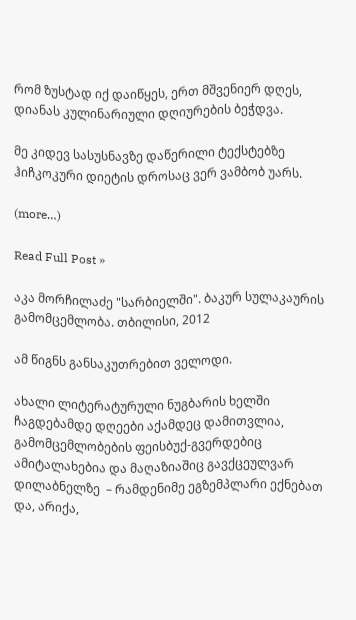რომ ზუსტად იქ დაიწყეს, ერთ მშვენიერ დღეს, დიანას კულინარიული დღიურების ბეჭდვა.

მე კიდევ სასუსნავზე დაწერილი ტექსტებზე ჰიჩკოკური დიეტის დროსაც ვერ ვამბობ უარს.

(more…)

Read Full Post »

აკა მორჩილაძე "სარბიელში". ბაკურ სულაკაურის გამომცემლობა. თბილისი, 2012

ამ წიგნს განსაკუთრებით ველოდი.

ახალი ლიტერატურული ნუგბარის ხელში ჩაგდებამდე დღეები აქამდეც დამითვლია, გამომცემლობების ფეისბუქ-გვერდებიც ამიტალახებია და მაღაზიაშიც გავქცეულვარ დილაბნელზე  – რამდენიმე ეგზემპლარი ექნებათ და, არიქა,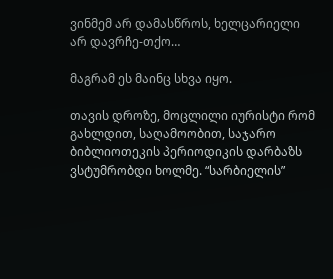ვინმემ არ დამასწროს, ხელცარიელი არ დავრჩე-თქო…

მაგრამ ეს მაინც სხვა იყო.

თავის დროზე, მოცლილი იურისტი რომ გახლდით, საღამოობით, საჯარო ბიბლიოთეკის პერიოდიკის დარბაზს ვსტუმრობდი ხოლმე. “სარბიელის”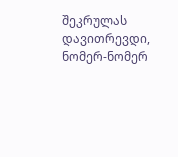შეკრულას დავითრევდი, ნომერ-ნომერ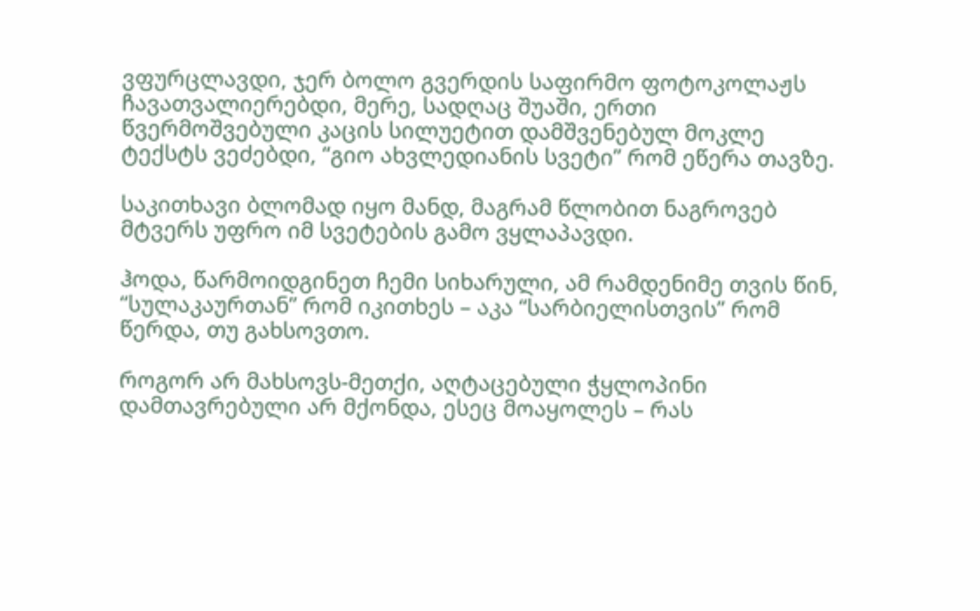ვფურცლავდი, ჯერ ბოლო გვერდის საფირმო ფოტოკოლაჟს ჩავათვალიერებდი, მერე, სადღაც შუაში, ერთი წვერმოშვებული კაცის სილუეტით დამშვენებულ მოკლე ტექსტს ვეძებდი, “გიო ახვლედიანის სვეტი” რომ ეწერა თავზე.

საკითხავი ბლომად იყო მანდ, მაგრამ წლობით ნაგროვებ მტვერს უფრო იმ სვეტების გამო ვყლაპავდი.

ჰოდა, წარმოიდგინეთ ჩემი სიხარული, ამ რამდენიმე თვის წინ, “სულაკაურთან” რომ იკითხეს – აკა “სარბიელისთვის” რომ წერდა, თუ გახსოვთო.

როგორ არ მახსოვს-მეთქი, აღტაცებული ჭყლოპინი დამთავრებული არ მქონდა, ესეც მოაყოლეს – რას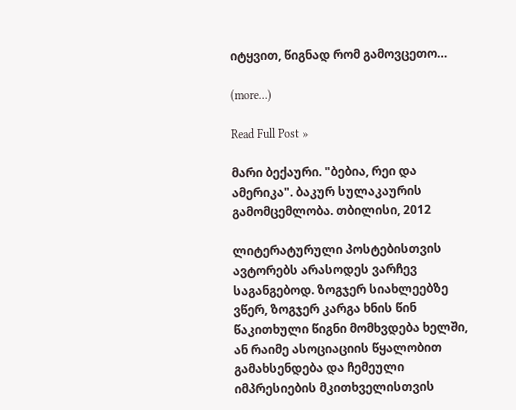იტყვით, წიგნად რომ გამოვცეთო…

(more…)

Read Full Post »

მარი ბექაური. "ბებია, რეი და ამერიკა". ბაკურ სულაკაურის გამომცემლობა. თბილისი, 2012

ლიტერატურული პოსტებისთვის ავტორებს არასოდეს ვარჩევ საგანგებოდ. ზოგჯერ სიახლეებზე ვწერ, ზოგჯერ კარგა ხნის წინ წაკითხული წიგნი მომხვდება ხელში, ან რაიმე ასოციაციის წყალობით გამახსენდება და ჩემეული იმპრესიების მკითხველისთვის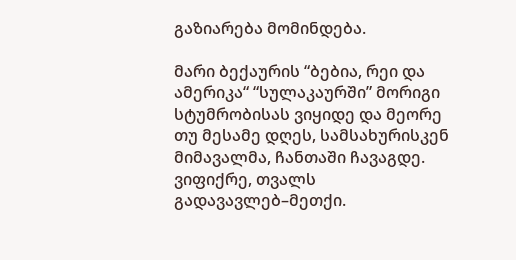გაზიარება მომინდება.

მარი ბექაურის “ბებია, რეი და ამერიკა“ “სულაკაურში” მორიგი სტუმრობისას ვიყიდე და მეორე თუ მესამე დღეს, სამსახურისკენ მიმავალმა, ჩანთაში ჩავაგდე. ვიფიქრე, თვალს გადავავლებ–მეთქი.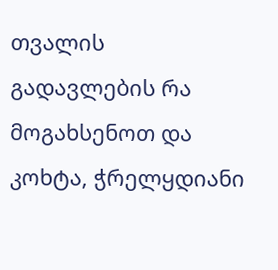თვალის გადავლების რა მოგახსენოთ და კოხტა, ჭრელყდიანი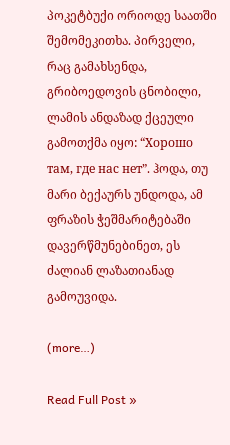პოკეტბუქი ორიოდე საათში შემომეკითხა. პირველი, რაც გამახსენდა, გრიბოედოვის ცნობილი, ლამის ანდაზად ქცეული გამოთქმა იყო: “Хорошо там, где нас нет”. ჰოდა, თუ მარი ბექაურს უნდოდა, ამ ფრაზის ჭეშმარიტებაში დავერწმუნებინეთ, ეს ძალიან ლაზათიანად გამოუვიდა.

(more…)

Read Full Post »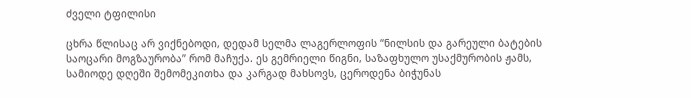ძველი ტფილისი

ცხრა წლისაც არ ვიქნებოდი, დედამ სელმა ლაგერლოფის “ნილსის და გარეული ბატების საოცარი მოგზაურობა” რომ მაჩუქა. ეს გემრიელი წიგნი, საზაფხულო უსაქმურობის ჟამს, სამიოდე დღეში შემომეკითხა და კარგად მახსოვს, ცეროდენა ბიჭუნას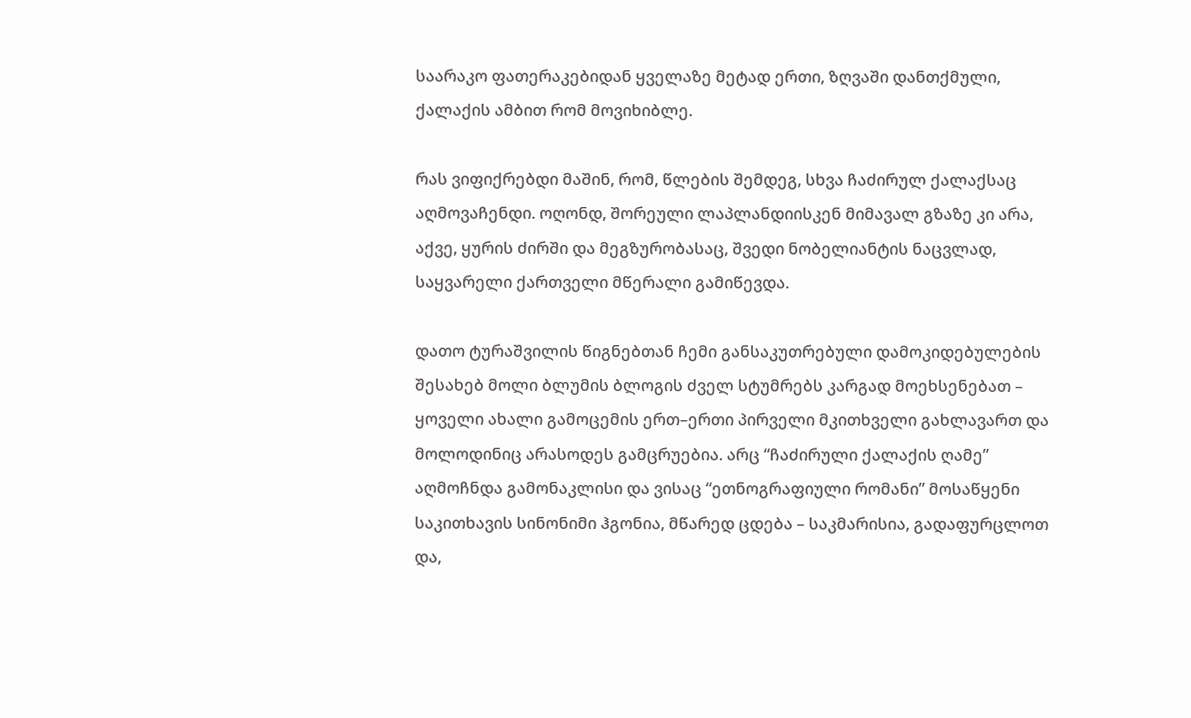საარაკო ფათერაკებიდან ყველაზე მეტად ერთი, ზღვაში დანთქმული, ქალაქის ამბით რომ მოვიხიბლე.

რას ვიფიქრებდი მაშინ, რომ, წლების შემდეგ, სხვა ჩაძირულ ქალაქსაც აღმოვაჩენდი. ოღონდ, შორეული ლაპლანდიისკენ მიმავალ გზაზე კი არა, აქვე, ყურის ძირში და მეგზურობასაც, შვედი ნობელიანტის ნაცვლად, საყვარელი ქართველი მწერალი გამიწევდა.

დათო ტურაშვილის წიგნებთან ჩემი განსაკუთრებული დამოკიდებულების შესახებ მოლი ბლუმის ბლოგის ძველ სტუმრებს კარგად მოეხსენებათ – ყოველი ახალი გამოცემის ერთ–ერთი პირველი მკითხველი გახლავართ და მოლოდინიც არასოდეს გამცრუებია. არც “ჩაძირული ქალაქის ღამე” აღმოჩნდა გამონაკლისი და ვისაც “ეთნოგრაფიული რომანი” მოსაწყენი საკითხავის სინონიმი ჰგონია, მწარედ ცდება – საკმარისია, გადაფურცლოთ და,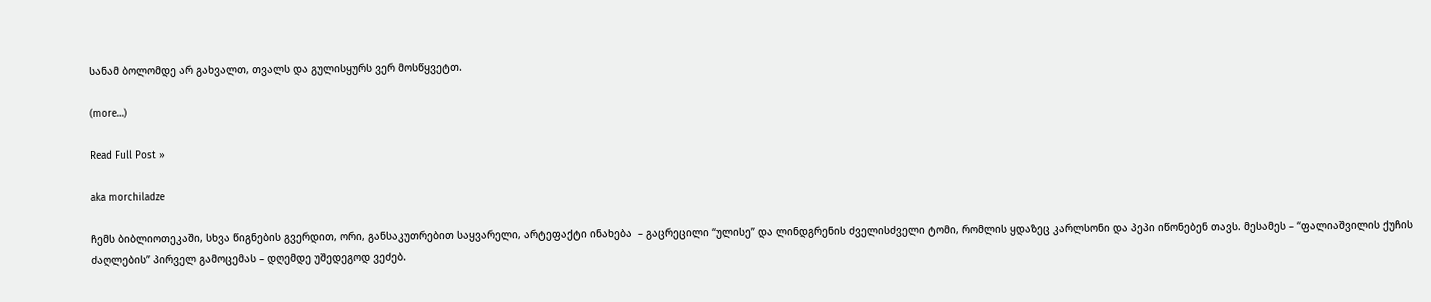სანამ ბოლომდე არ გახვალთ, თვალს და გულისყურს ვერ მოსწყვეტთ.

(more…)

Read Full Post »

aka morchiladze

ჩემს ბიბლიოთეკაში, სხვა წიგნების გვერდით, ორი, განსაკუთრებით საყვარელი, არტეფაქტი ინახება  – გაცრეცილი “ულისე” და ლინდგრენის ძველისძველი ტომი, რომლის ყდაზეც კარლსონი და პეპი იწონებენ თავს. მესამეს – “ფალიაშვილის ქუჩის ძაღლების” პირველ გამოცემას – დღემდე უშედეგოდ ვეძებ.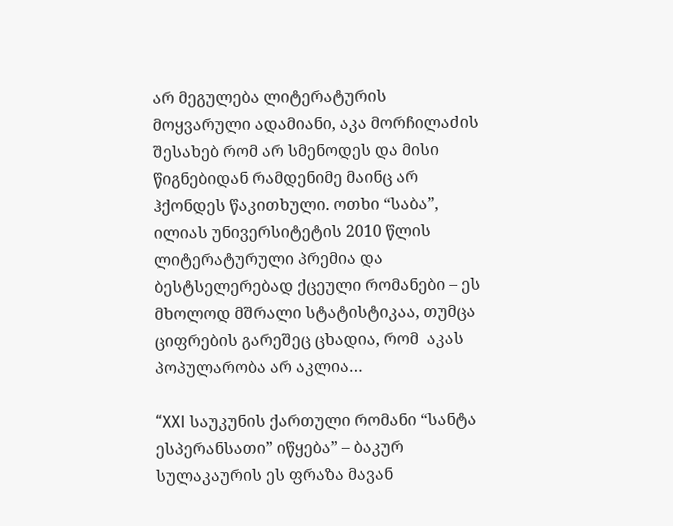არ მეგულება ლიტერატურის მოყვარული ადამიანი, აკა მორჩილაძის შესახებ რომ არ სმენოდეს და მისი წიგნებიდან რამდენიმე მაინც არ ჰქონდეს წაკითხული. ოთხი “საბა”, ილიას უნივერსიტეტის 2010 წლის ლიტერატურული პრემია და ბესტსელერებად ქცეული რომანები – ეს მხოლოდ მშრალი სტატისტიკაა, თუმცა ციფრების გარეშეც ცხადია, რომ  აკას პოპულარობა არ აკლია…

“XXI საუკუნის ქართული რომანი “სანტა ესპერანსათი” იწყება” – ბაკურ სულაკაურის ეს ფრაზა მავან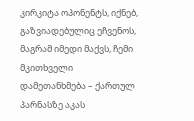კირკიტა ოპონენტს, იქნებ, გაზვიადებულიც ეჩვენოს, მაგრამ იმედი მაქვს, ჩემი მკითხველი დამეთანხმება – ქართულ პარნასზე აკას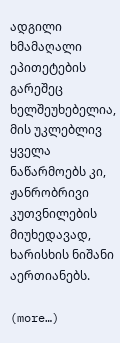ადგილი ხმამაღალი ეპითეტების გარეშეც ხელშეუხებელია, მის უკლებლივ ყველა ნაწარმოებს კი, ჟანრობრივი კუთვნილების მიუხედავად, ხარისხის ნიშანი აერთიანებს.

(more…)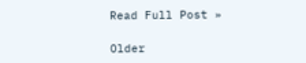Read Full Post »

Older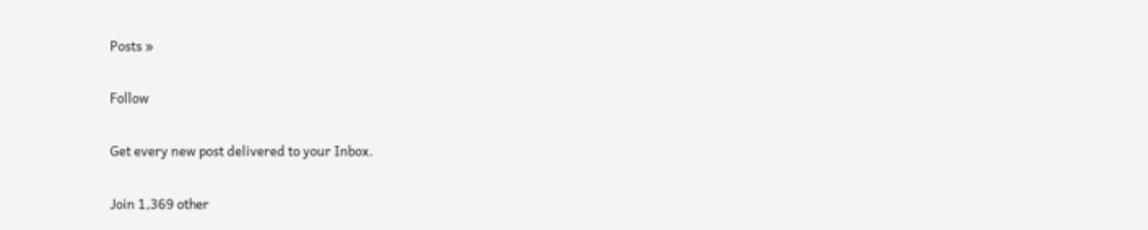Posts »

Follow

Get every new post delivered to your Inbox.

Join 1,369 other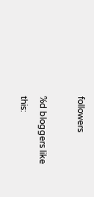followers

%d bloggers like this: